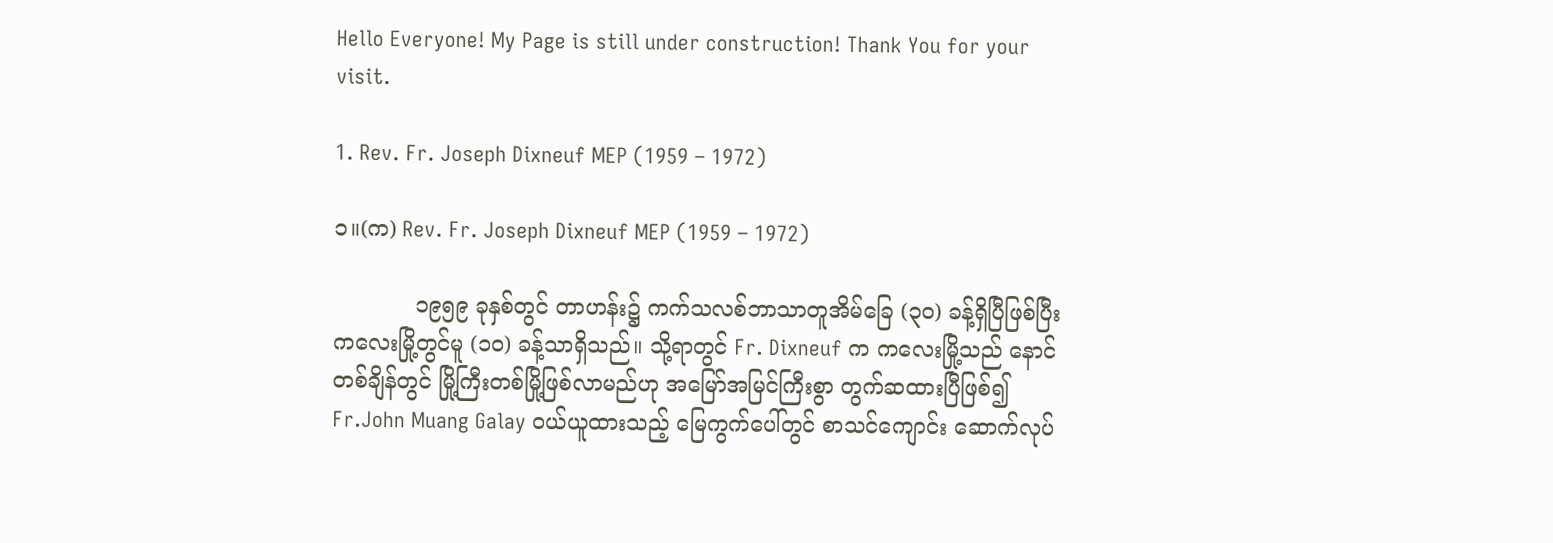Hello Everyone! My Page is still under construction! Thank You for your visit.

1. Rev. Fr. Joseph Dixneuf MEP (1959 – 1972)

၁။(က) Rev. Fr. Joseph Dixneuf MEP (1959 – 1972)

            ၁၉၅၉ ခုနှစ်တွင် တာဟန်း၌ ကက်သလစ်ဘာသာတူအိမ်ခြေ (၃ဝ) ခန့်ရှိပြီဖြစ်ပြီး ကလေးမြို့တွင်မူ (၁ဝ) ခန့်သာရှိသည်။ သို့ရာတွင် Fr. Dixneuf က ကလေးမြို့သည် နောင်တစ်ချိန်တွင် မြို့ကြီးတစ်မြို့ဖြစ်လာမည်ဟု အမြော်အမြင်ကြီးစွာ တွက်ဆထားပြီဖြစ်၍ Fr.John Muang Galay ဝယ်ယူထားသည့် မြေကွက်ပေါ်တွင် စာသင်ကျောင်း ဆောက်လုပ်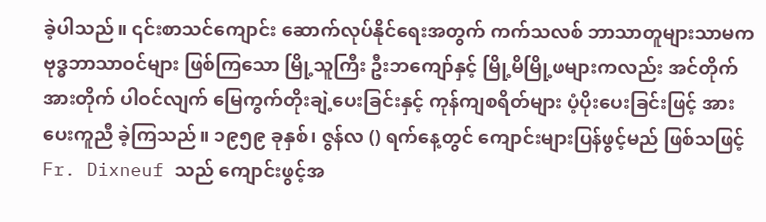ခဲ့ပါသည်။ ၎င်းစာသင်ကျောင်း ဆောက်လုပ်နိုင်ရေးအတွက် ကက်သလစ် ဘာသာတူများသာမက ဗုဒ္ဓဘာသာဝင်များ ဖြစ်ကြသော မြို့သူကြီး ဦးဘကျော်နှင့် မြို့မိမြို့ဖများကလည်း အင်တိုက်အားတိုက် ပါဝင်လျက် မြေကွက်တိုးချဲ့ပေးခြင်းနှင့် ကုန်ကျစရိတ်များ ပံ့ပိုးပေးခြင်းဖြင့် အားပေးကူညီ ခဲ့ကြသည်။ ၁၉၅၉ ခုနှစ်၊ ဇွန်လ () ရက်နေ့တွင် ကျောင်းများပြန်ဖွင့်မည် ဖြစ်သဖြင့် Fr. Dixneuf သည် ကျောင်းဖွင့်အ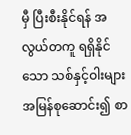မှီ ပြီးစီးနိုင်ရန် အလွယ်တကူ ရရှိနိုင်သော သစ်နှင့်ဝါးများ အမြန်စုဆောင်း၍ စာ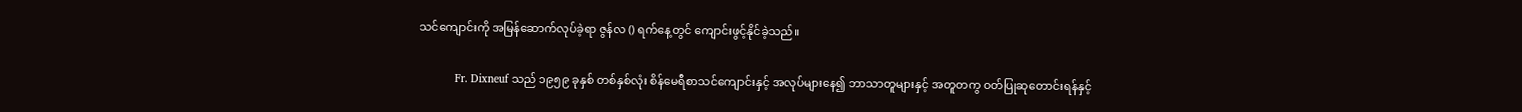သင်ကျောင်းကို အမြန်ဆောက်လုပ်ခဲ့ရာ ဇွန်လ () ရက်နေ့တွင် ကျောင်းဖွင့်နိုင်ခဲ့သည်။

            Fr. Dixneuf သည် ၁၉၅၉ ခုနှစ် တစ်နှစ်လုံး စိန်မေရီစာသင်ကျောင်းနှင့် အလုပ်များနေ၍ ဘာသာတူများနှင့် အတူတကွ ဝတ်ပြုဆုတောင်းရန်နှင့်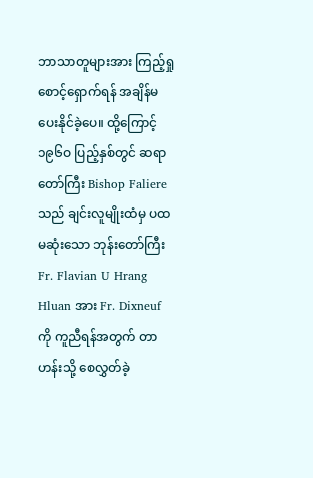ဘာသာတူများအား ကြည့်ရှုစောင့်ရှောက်ရန် အချိန်မပေးနိုင်ခဲ့ပေ။ ထို့ကြောင့် ၁၉၆ဝ ပြည့်နှစ်တွင် ဆရာတော်ကြီး Bishop Faliere သည် ချင်းလူမျိုးထံမှ ပထမဆုံးသော ဘုန်းတော်ကြီး Fr. Flavian U Hrang Hluan အား Fr. Dixneuf ကို ကူညီရန်အတွက် တာဟန်းသို့ စေလွှတ်ခဲ့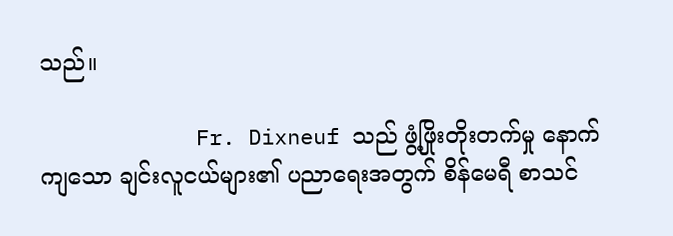သည်။

            Fr. Dixneuf သည် ဖွံ့ဖြိုးတိုးတက်မှု နောက်ကျသော ချင်းလူငယ်များ၏ ပညာရေးအတွက် စိန်မေရီ စာသင်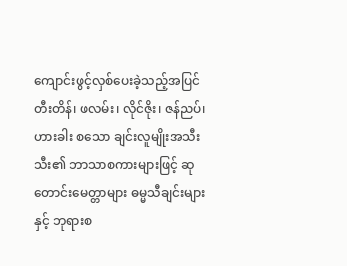ကျောင်းဖွင့်လှစ်ပေးခဲ့သည့်အပြင် တီးတိန်၊ ဖလမ်း၊ လိုင်ဇိုး၊ ဇန်ညပ်၊ ဟားခါး စသော ချင်းလူမျိုးအသီးသီး၏ ဘာသာစကားများဖြင့် ဆုတောင်းမေတ္တာများ ဓမ္မသီချင်းများနှင့် ဘုရားစ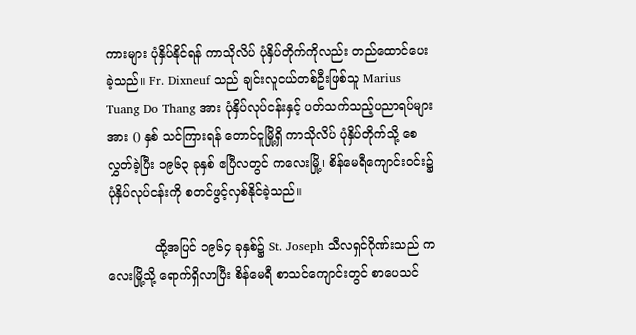ကားများ ပုံနှိပ်နိုင်ရန် ကာသိုလိပ် ပုံနှိပ်တိုက်ကိုလည်း တည်ထောင်ပေးခဲ့သည်။ Fr. Dixneuf သည် ချင်းလူငယ်တစ်ဦးဖြစ်သူ Marius Tuang Do Thang အား ပုံနှိပ်လုပ်ငန်းနှင့် ပတ်သက်သည့်ပညာရပ်များအား () နှစ် သင်ကြားရန် တောင်ငူမြို့ရှိ ကာသိုလိပ် ပုံနှိပ်တိုက်သို့ စေလွှတ်ခဲ့ပြီး ၁၉၆၃ ခုနှစ် ဧပြီလတွင် ကလေးမြို့၊ စိန်မေရီကျောင်းဝင်း၌ ပုံနှိပ်လုပ်ငန်းကို စတင်ဖွင့်လှစ်နိုင်ခဲ့သည်။

            ထို့အပြင် ၁၉၆၄ ခုနှစ်၌ St. Joseph သီလရှင်ဂိုဏ်းသည် ကလေးမြို့သို့ ရောက်ရှိလာပြီး စိန်မေရီ စာသင်ကျောင်းတွင် စာပေသင်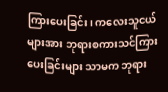ကြားပေးခြင်း၊ ကလေးသူငယ်များအား ဘုရားစကားသင်ကြားပေးခြင်းများ သာမက ဘုရား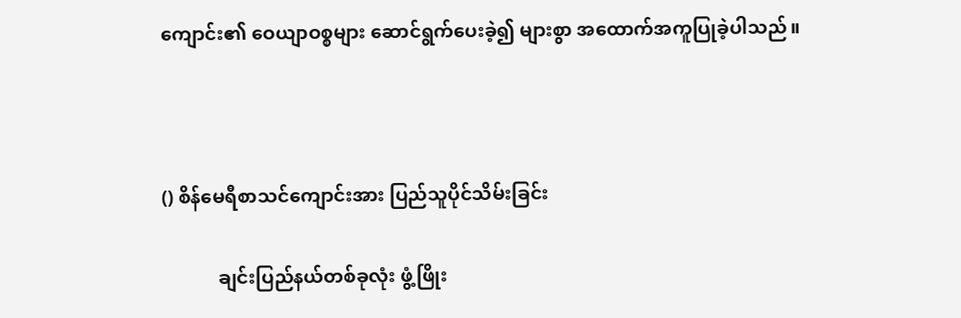ကျောင်း၏ ဝေယျာဝစ္စများ ဆောင်ရွက်ပေးခဲ့၍ များစွာ အထောက်အကူပြုခဲ့ပါသည်။



() စိန်မေရီစာသင်ကျောင်းအား ပြည်သူပိုင်သိမ်းခြင်း

            ချင်းပြည်နယ်တစ်ခုလုံး ဖွံ့ဖြိုး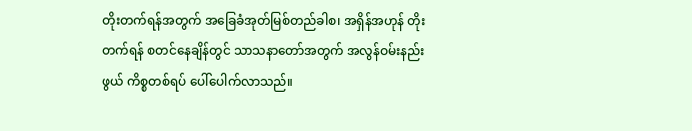တိုးတက်ရန်အတွက် အခြေခံအုတ်မြစ်တည်ခါစ၊ အရှိန်အဟုန် တိုးတက်ရန် စတင်နေချိန်တွင် သာသနာတော်အတွက် အလွန်ဝမ်းနည်းဖွယ် ကိစ္စတစ်ရပ် ပေါ်ပေါက်လာသည်။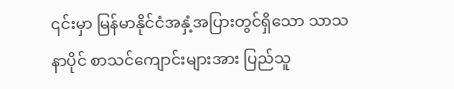၎င်းမှာ မြန်မာနိုင်ငံအနှံ့အပြားတွင်ရှိသော သာသနာပိုင် စာသင်ကျောင်းများအား ပြည်သူ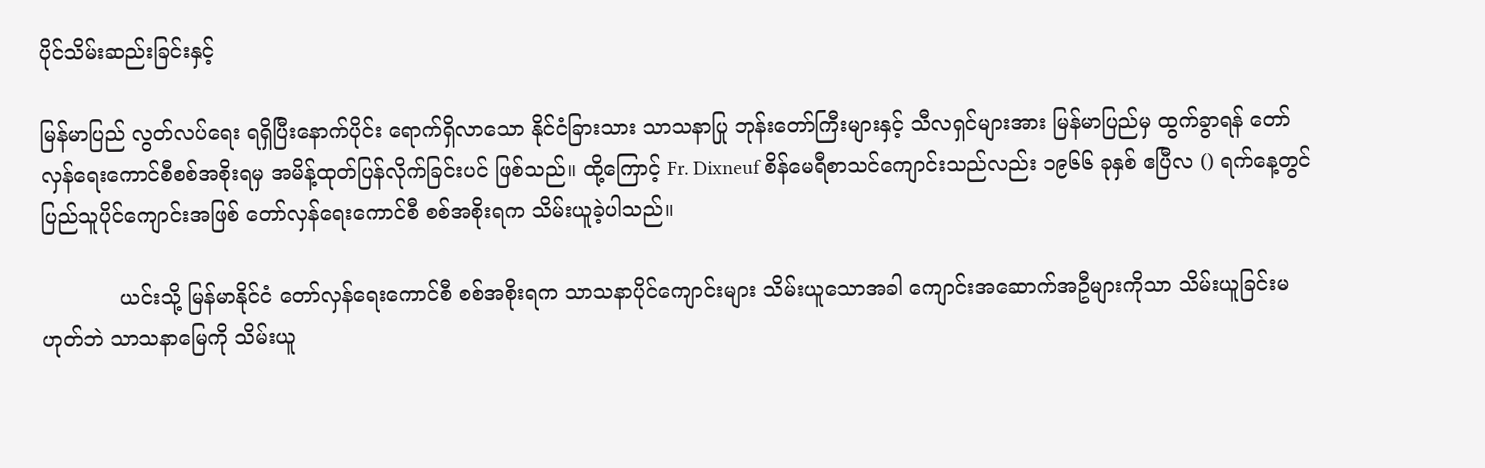ပိုင်သိမ်းဆည်းခြင်းနှင့်

မြန်မာပြည် လွတ်လပ်ရေး ရရှိပြီးနောက်ပိုင်း ရောက်ရှိလာသော နိုင်ငံခြားသား သာသနာပြု ဘုန်းတော်ကြီးများနှင့် သီလရှင်များအား မြန်မာပြည်မှ ထွက်ခွာရန် တော်လှန်ရေးကောင်စီစစ်အစိုးရမှ အမိန့်ထုတ်ပြန်လိုက်ခြင်းပင် ဖြစ်သည်။ ထို့ကြောင့် Fr. Dixneuf စိန်မေရီစာသင်ကျောင်းသည်လည်း ၁၉၆၆ ခုနှစ် ဧပြီလ () ရက်နေ့တွင် ပြည်သူပိုင်ကျောင်းအဖြစ် တော်လှန်ရေးကောင်စီ စစ်အစိုးရက သိမ်းယူခဲ့ပါသည်။

            ယင်းသို့ မြန်မာနိုင်ငံ တော်လှန်ရေးကောင်စီ စစ်အစိုးရက သာသနာပိုင်ကျောင်းများ သိမ်းယူသောအခါ ကျောင်းအဆောက်အဦများကိုသာ သိမ်းယူခြင်းမဟုတ်ဘဲ သာသနာမြေကို သိမ်းယူ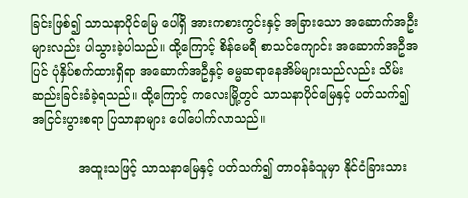ခြင်းဖြစ်၍ သာသနာပိုင်မြေ ပေါ်ရှိ အားကစားကွင်းနှင့် အခြားသော အဆောက်အဦးများလည်း ပါသွားခဲ့ပါသည်။ ထို့ကြောင့် စိန်မေရီ စာသင်ကျောင်း အဆောက်အဦအပြင် ပုံနှိပ်စက်ထားရှိရာ အဆောက်အဦနှင့် ဓမ္မဆရာနေအိမ်များသည်လည်း သိမ်းဆည်းခြင်းခံခဲ့ရသည်။ ထို့ကြောင့် ကလေးမြို့တွင် သာသနာပိုင်မြေနှင့် ပတ်သက်၍ အငြင်းပွားစရာ ပြသာနာများ ပေါ်ပေါက်လာသည်။

            အထူးသဖြင့် သာသနာမြေနှင့် ပတ်သက်၍ တာဝန်ခံသူမှာ နိုင်ငံခြားသား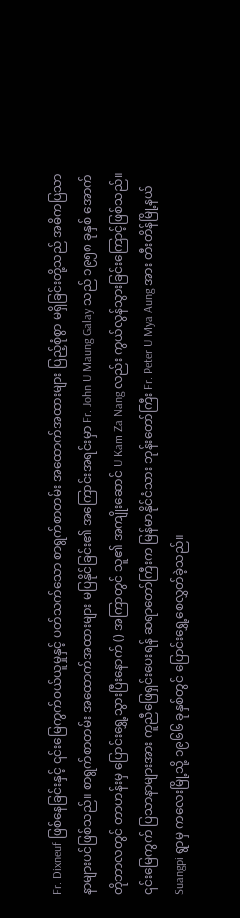Fr. Dixneuf ဖြစ်နေခြင်းနှင့် ၎င်းမြေကွက်ဝယ်ယူမှုနှင့် ပတ်သက်သော စာရွက်စာတမ်း အထောက်အထားများ ပြည့်စုံစွာ မရှိခြင်းတို့သည် အဓိကပြသာနာများပင်ဖြစ်သည်။ စာရွက်စာတမ်း အထောက်အထားများ မပြနိုင်ခြင်း၏ အကြောင်းအရင်းမှာ Fr. John U Maung Galay သည် ၁၉၅၈ ခုနှစ် အောက်တိုဘာလတွင် တာဟန်းမှ ပြောင်းရွှေ့သွားပြီးနောက် () အကြာတွင် သူ၏ အကျိုးဆောင် U Kam Za Nang လည်း ကွယ်လွန်သွားခြင်းကြောင့်ဖြစ်သည်။ ၎င်းမြေကွက် ပြသာနာများအား ကူညီဖြေရှင်းပေးရန် ဆရာတော်ကြီးက မြန်မာနိုင်ငံသား ဘုန်းတော်ကြီး Fr. Peter U Mya Aung အား တီးတိန်မြို့နယ် Suangpi ရွာမှ ကလေးမြို့သို့ ၁၉၆၆ ခုနှစ်တွင် ပြောင်းရွှေ့စေလွှတ်ခဲ့သည်။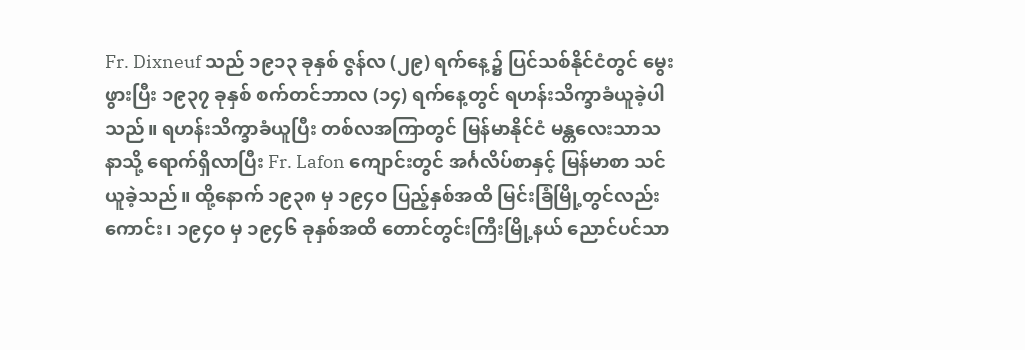Fr. Dixneuf သည် ၁၉၁၃ ခုနှစ် ဇွန်လ (၂၉) ရက်နေ့၌ ပြင်သစ်နိုင်ငံတွင် မွေးဖွားပြီး ၁၉၃၇ ခုနှစ် စက်တင်ဘာလ (၁၄) ရက်နေ့တွင် ရဟန်းသိက္ခာခံယူခဲ့ပါသည်။ ရဟန်းသိက္ခာခံယူပြီး တစ်လအကြာတွင် မြန်မာနိုင်ငံ မန္တလေးသာသနာသို့ ရောက်ရှိလာပြီး Fr. Lafon ကျောင်းတွင် အင်္ဂလိပ်စာနှင့် မြန်မာစာ သင်ယူခဲ့သည်။ ထို့နောက် ၁၉၃၈ မှ ၁၉၄ဝ ပြည့်နှစ်အထိ မြင်းခြံမြို့တွင်လည်းကောင်း၊ ၁၉၄ဝ မှ ၁၉၄၆ ခုနှစ်အထိ တောင်တွင်းကြီးမြို့နယ် ညောင်ပင်သာ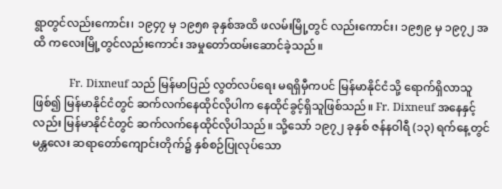ရွာတွင်လည်းကောင်း၊ ၁၉၄၇ မှ ၁၉၅၈ ခုနှစ်အထိ ဖလမ်းမြို့တွင် လည်းကောင်း၊ ၁၉၅၉ မှ ၁၉၇၂ အထိ ကလေးမြို့တွင်လည်းကောင်း အမှုတော်ထမ်းဆောင်ခဲ့သည်။

            Fr. Dixneuf သည် မြန်မာပြည် လွတ်လပ်ရေး မရရှိမှီကပင် မြန်မာနိုင်ငံသို့ ရောက်ရှိလာသူဖြစ်၍ မြန်မာနိုင်ငံတွင် ဆက်လက်နေထိုင်လိုပါက နေထိုင်ခွင့်ရှိသူဖြစ်သည်။ Fr. Dixneuf အနေနှင့်လည်း မြန်မာနိုင်ငံတွင် ဆက်လက်နေထိုင်လိုပါသည်။ သို့သော် ၁၉၇၂ ခုနှစ် ဇန်နဝါရီ (၁၃) ရက်နေ့တွင် မန္တလေး ဆရာတော်ကျောင်းတိုက်၌ နှစ်စဉ်ပြုလုပ်သော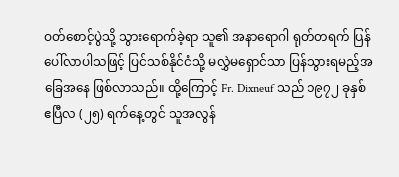ဝတ်စောင့်ပွဲသို့ သွားရောက်ခဲ့ရာ သူ၏ အနာရောဂါ ရုတ်တရက် ပြန်ပေါ်လာပါသဖြင့် ပြင်သစ်နိုင်ငံသို့ မလွှဲမရှောင်သာ ပြန်သွားရမည့်အခြေအနေ ဖြစ်လာသည်။ ထို့ကြောင့် Fr. Dixneuf သည် ၁၉၇၂ ခုနှစ် ဧပြီလ (၂၅) ရက်နေ့တွင် သူအလွန်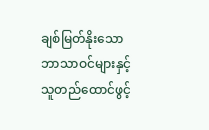ချစ်မြတ်နိုးသော ဘာသာဝင်များနှင့် သူတည်ထောင်ဖွင့်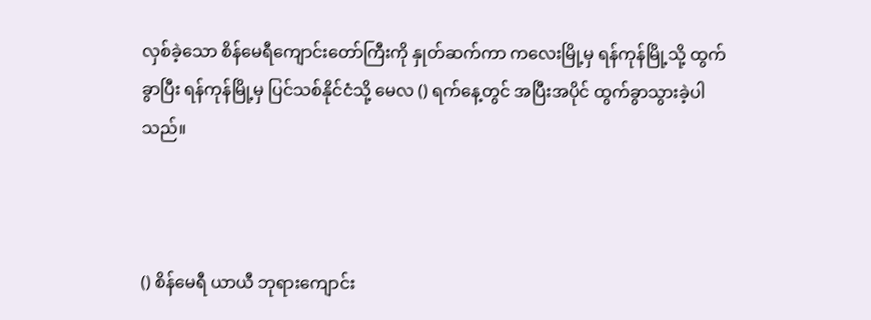လှစ်ခဲ့သော စိန်မေရီကျောင်းတော်ကြီးကို နှုတ်ဆက်ကာ ကလေးမြို့မှ ရန်ကုန်မြို့သို့ ထွက်ခွာပြီး ရန်ကုန်မြို့မှ ပြင်သစ်နိုင်ငံသို့ မေလ () ရက်နေ့တွင် အပြီးအပိုင် ထွက်ခွာသွားခဲ့ပါသည်။



() စိန်မေရီ ယာယီ ဘုရားကျောင်း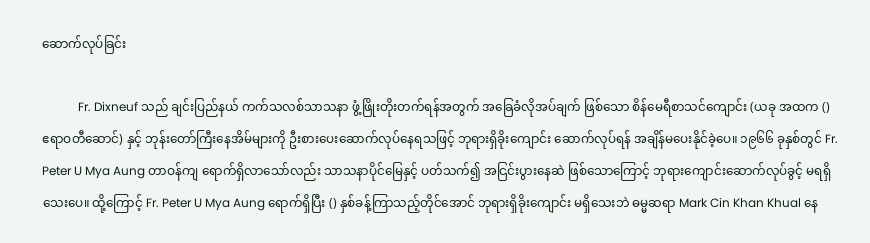ဆောက်လုပ်ခြင်း

            Fr. Dixneuf သည် ချင်းပြည်နယ် ကက်သလစ်သာသနာ ဖွံ့ဖြိုးတိုးတက်ရန်အတွက် အခြေခံလိုအပ်ချက် ဖြစ်သော စိန်မေရီစာသင်ကျောင်း (ယခု အထက () ဧရာဝတီဆောင်) နှင့် ဘုန်းတော်ကြီးနေအိမ်များကို ဦးစားပေးဆောက်လုပ်နေရသဖြင့် ဘုရားရှိခိုးကျောင်း ဆောက်လုပ်ရန် အချိန်မပေးနိုင်ခဲ့ပေ။ ၁၉၆၆ ခုနှစ်တွင် Fr. Peter U Mya Aung တာဝန်ကျ ရောက်ရှိလာသော်လည်း သာသနာပိုင်မြေနှင့် ပတ်သက်၍ အငြင်းပွားနေဆဲ ဖြစ်သောကြောင့် ဘုရားကျောင်းဆောက်လုပ်ခွင့် မရရှိသေးပေ။ ထို့ကြောင့် Fr. Peter U Mya Aung ရောက်ရှိပြီး () နှစ်ခန့်ကြာသည့်တိုင်အောင် ဘုရားရှိခိုးကျောင်း မရှိသေးဘဲ ဓမ္မဆရာ Mark Cin Khan Khual နေ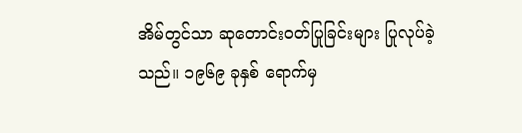အိမ်တွင်သာ ဆုတောင်းဝတ်ပြုခြင်းများ ပြုလုပ်ခဲ့သည်။ ၁၉၆၉ ခုနှစ် ရောက်မှ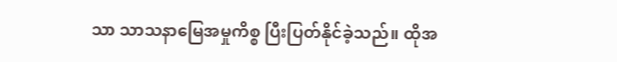သာ သာသနာမြေအမှုကိစ္စ ပြီးပြတ်နိုင်ခဲ့သည်။ ထိုအ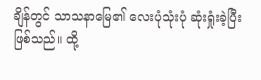ချိန်တွင် သာသနာမြေ၏ လေးပုံသုံးပုံ ဆုံးရှုံးခဲ့ပြီးဖြစ်သည်။ ထို့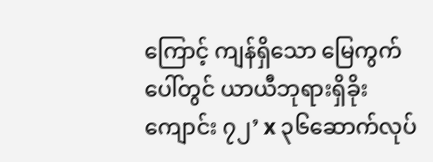ကြောင့် ကျန်ရှိသော မြေကွက်ပေါ်တွင် ယာယီဘုရားရှိခိုးကျောင်း ၇၂’ x ၃၆ဆောက်လုပ်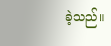ခဲ့သည်။